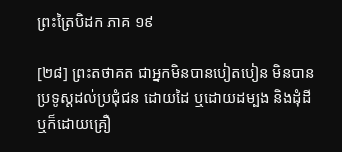ព្រះត្រៃបិដក ភាគ ១៩

[២៨] ព្រះតថាគត ជាអ្នកមិនបានបៀតបៀន មិនបានប្រទូស្តដល់ប្រជុំជន ដោយដៃ ឬដោយដម្បង និងដុំដី ឬក៏ដោយគ្រឿ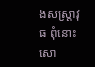ងសស្ត្រាវុធ ពុំនោះសោ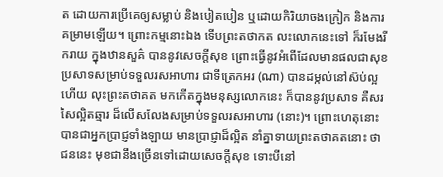ត ដោយការប្រើគេឲ្យសម្លាប់ និងបៀតបៀន ឬដោយកិរិយាចងក្រៀក និងការគម្រាមឡើយ។ ព្រោះកម្មនោះឯង ទើបព្រះតថាកត លះលោកនេះទៅ ក៏រមែងរីករាយ ក្នុងឋានសួគ៌ បាននូវសេចក្តីសុខ ព្រោះធ្វើនូវអំពើដែលមានផលជាសុខ ប្រសាទសម្រាប់ទទួលរសអាហារ ជាទីត្រេកអរ (ណា) បានដម្កល់នៅស៊ប់ល្អហើយ លុះព្រះតថាគត មកកើតក្នុងមនុស្សលោកនេះ ក៏បាននូវប្រសាទ គឺសរសៃល្អិតឆ្មារ ដ៏លើសលែងសម្រាប់ទទួលរសអាហារ (នោះ)។ ព្រោះហេតុនោះ បានជាអ្នកប្រាជ្ញទាំងឡាយ មានប្រាជ្ញាដ៏ល្អិត នាំគ្នាទាយព្រះតថាគតនោះ ថា ជននេះ មុខជានឹងច្រើនទៅដោយសេចក្តីសុខ ទោះបីនៅ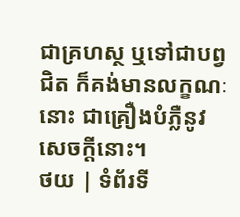ជាគ្រហស្ថ ឬទៅជាបព្វជិត ក៏គង់មានលក្ខណៈនោះ ជាគ្រឿងបំភ្លឺនូវសេចក្តីនោះ។
ថយ | ទំព័រទី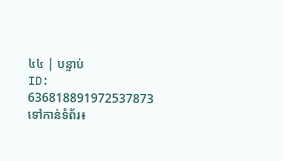៤៤ | បន្ទាប់
ID: 636818891972537873
ទៅកាន់ទំព័រ៖